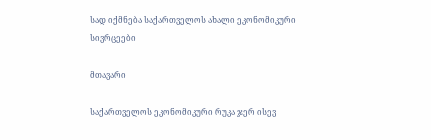სად იქმნება საქართველოს ახალი ეკონომიკური სივრცეები

მთავარი

საქართველოს ეკონომიკური რუკა ჯერ ისევ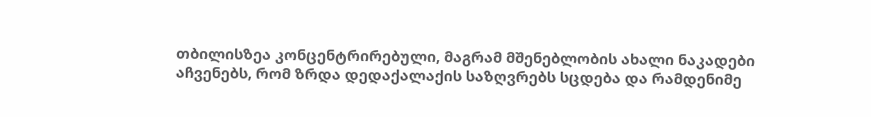თბილისზეა კონცენტრირებული, მაგრამ მშენებლობის ახალი ნაკადები აჩვენებს, რომ ზრდა დედაქალაქის საზღვრებს სცდება და რამდენიმე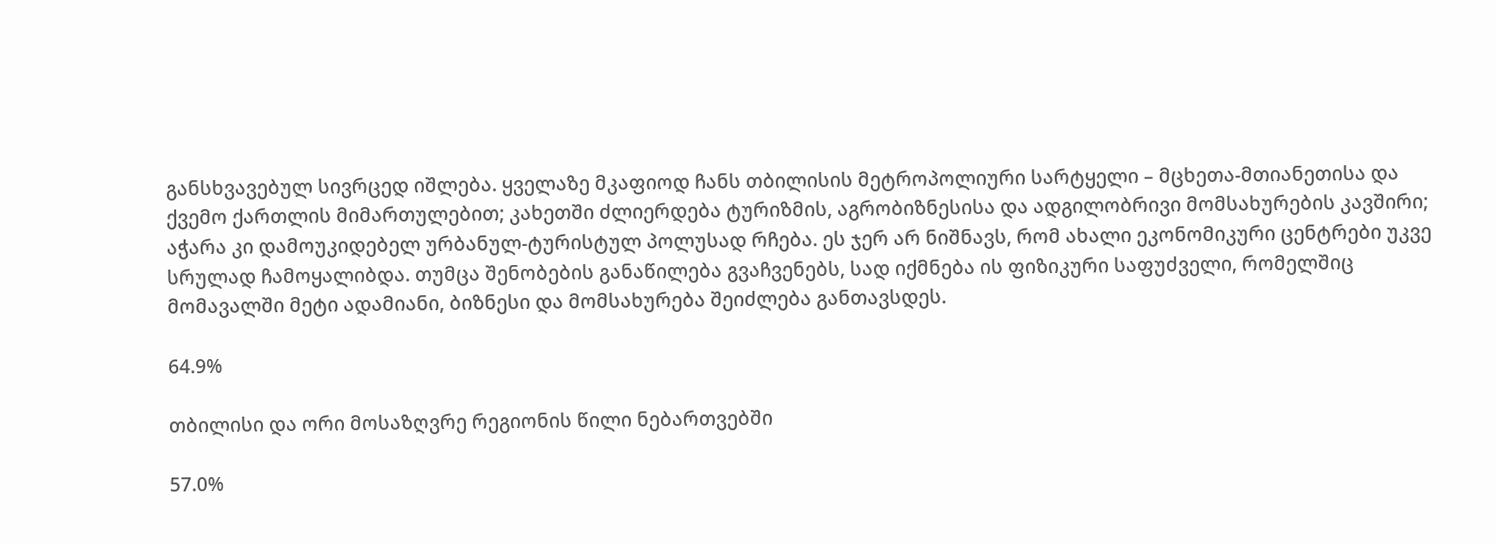განსხვავებულ სივრცედ იშლება. ყველაზე მკაფიოდ ჩანს თბილისის მეტროპოლიური სარტყელი – მცხეთა-მთიანეთისა და ქვემო ქართლის მიმართულებით; კახეთში ძლიერდება ტურიზმის, აგრობიზნესისა და ადგილობრივი მომსახურების კავშირი; აჭარა კი დამოუკიდებელ ურბანულ-ტურისტულ პოლუსად რჩება. ეს ჯერ არ ნიშნავს, რომ ახალი ეკონომიკური ცენტრები უკვე სრულად ჩამოყალიბდა. თუმცა შენობების განაწილება გვაჩვენებს, სად იქმნება ის ფიზიკური საფუძველი, რომელშიც მომავალში მეტი ადამიანი, ბიზნესი და მომსახურება შეიძლება განთავსდეს.

64.9%

თბილისი და ორი მოსაზღვრე რეგიონის წილი ნებართვებში

57.0%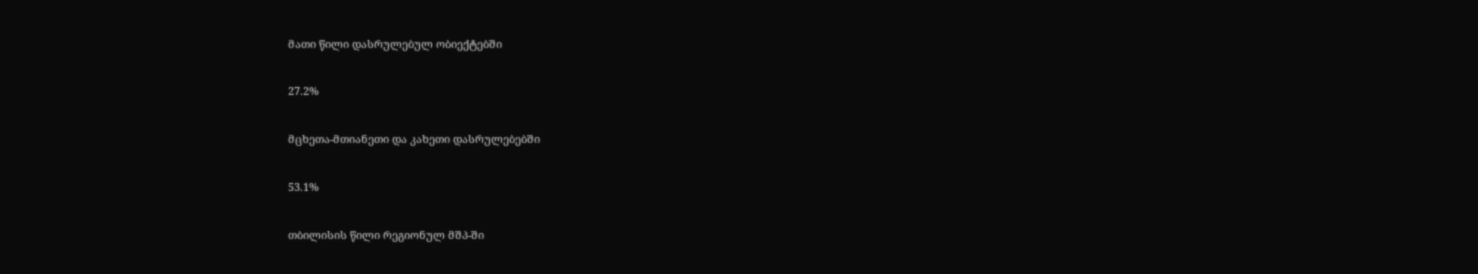მათი წილი დასრულებულ ობიექტებში

27.2%

მცხეთა-მთიანეთი და კახეთი დასრულებებში

53.1%

თბილისის წილი რეგიონულ მშპ-ში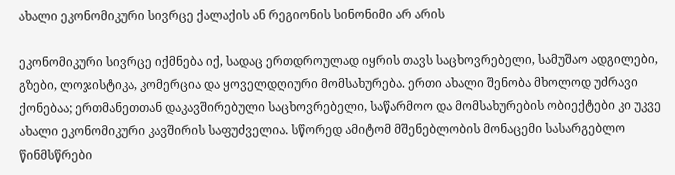ახალი ეკონომიკური სივრცე ქალაქის ან რეგიონის სინონიმი არ არის

ეკონომიკური სივრცე იქმნება იქ, სადაც ერთდროულად იყრის თავს საცხოვრებელი, სამუშაო ადგილები, გზები, ლოჯისტიკა, კომერცია და ყოველდღიური მომსახურება. ერთი ახალი შენობა მხოლოდ უძრავი ქონებაა; ერთმანეთთან დაკავშირებული საცხოვრებელი, საწარმოო და მომსახურების ობიექტები კი უკვე ახალი ეკონომიკური კავშირის საფუძველია. სწორედ ამიტომ მშენებლობის მონაცემი სასარგებლო წინმსწრები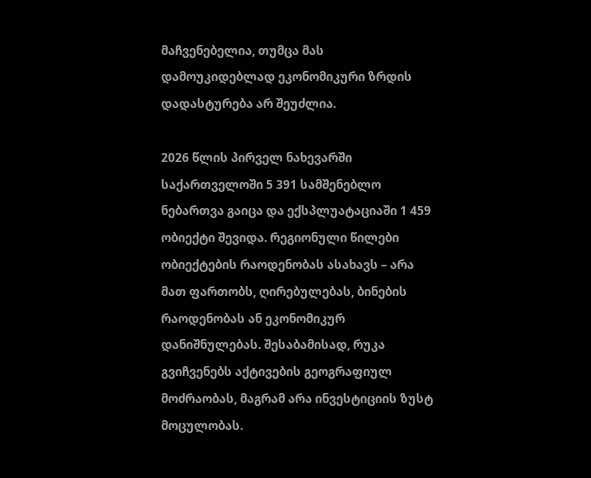მაჩვენებელია, თუმცა მას დამოუკიდებლად ეკონომიკური ზრდის დადასტურება არ შეუძლია.

2026 წლის პირველ ნახევარში საქართველოში 5 391 სამშენებლო ნებართვა გაიცა და ექსპლუატაციაში 1 459 ობიექტი შევიდა. რეგიონული წილები ობიექტების რაოდენობას ასახავს – არა მათ ფართობს, ღირებულებას, ბინების რაოდენობას ან ეკონომიკურ დანიშნულებას. შესაბამისად, რუკა გვიჩვენებს აქტივების გეოგრაფიულ მოძრაობას, მაგრამ არა ინვესტიციის ზუსტ მოცულობას.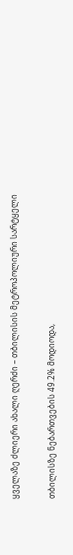ყველაზე ძლიერი ახალი ღერძი – თბილისის მეტროპოლიური სარტყელი

თბილისზე ნებართვების 49.2% მოდიოდა,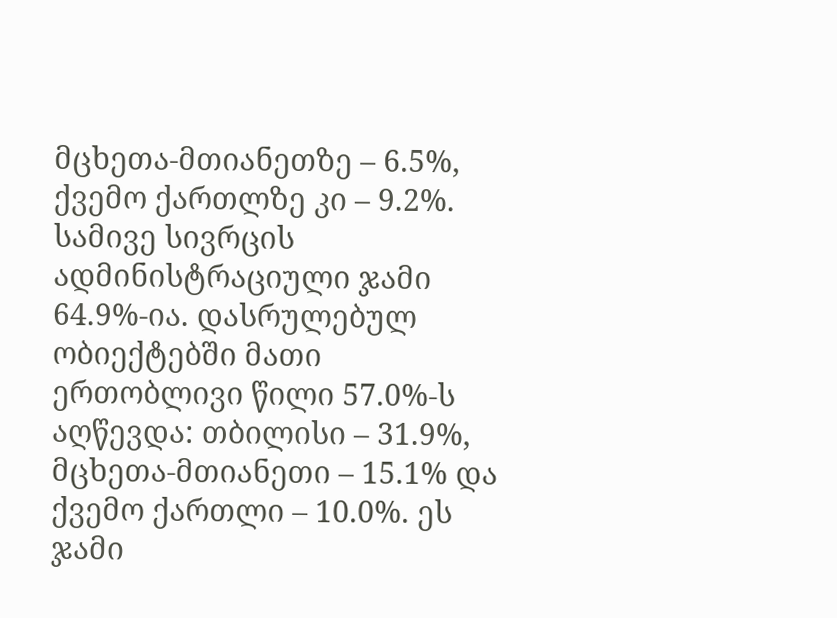მცხეთა-მთიანეთზე – 6.5%, ქვემო ქართლზე კი – 9.2%. სამივე სივრცის ადმინისტრაციული ჯამი 64.9%-ია. დასრულებულ ობიექტებში მათი ერთობლივი წილი 57.0%-ს აღწევდა: თბილისი – 31.9%, მცხეთა-მთიანეთი – 15.1% და ქვემო ქართლი – 10.0%. ეს ჯამი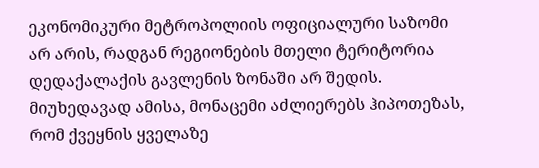ეკონომიკური მეტროპოლიის ოფიციალური საზომი არ არის, რადგან რეგიონების მთელი ტერიტორია დედაქალაქის გავლენის ზონაში არ შედის. მიუხედავად ამისა, მონაცემი აძლიერებს ჰიპოთეზას, რომ ქვეყნის ყველაზე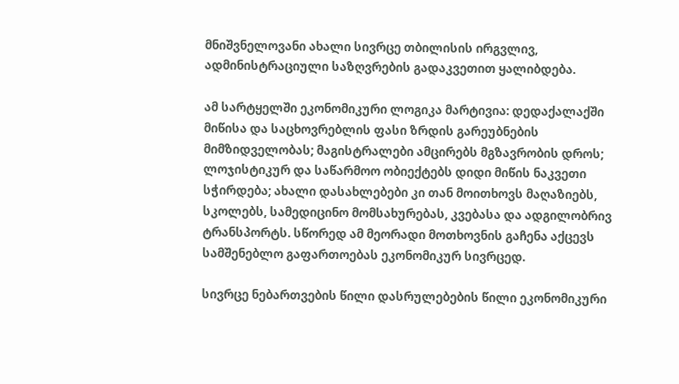მნიშვნელოვანი ახალი სივრცე თბილისის ირგვლივ, ადმინისტრაციული საზღვრების გადაკვეთით ყალიბდება.

ამ სარტყელში ეკონომიკური ლოგიკა მარტივია: დედაქალაქში მიწისა და საცხოვრებლის ფასი ზრდის გარეუბნების მიმზიდველობას; მაგისტრალები ამცირებს მგზავრობის დროს; ლოჯისტიკურ და საწარმოო ობიექტებს დიდი მიწის ნაკვეთი სჭირდება; ახალი დასახლებები კი თან მოითხოვს მაღაზიებს, სკოლებს, სამედიცინო მომსახურებას, კვებასა და ადგილობრივ ტრანსპორტს. სწორედ ამ მეორადი მოთხოვნის გაჩენა აქცევს სამშენებლო გაფართოებას ეკონომიკურ სივრცედ.

სივრცე ნებართვების წილი დასრულებების წილი ეკონომიკური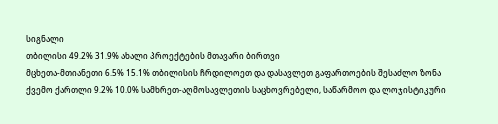სიგნალი
თბილისი 49.2% 31.9% ახალი პროექტების მთავარი ბირთვი
მცხეთა-მთიანეთი 6.5% 15.1% თბილისის ჩრდილოეთ და დასავლეთ გაფართოების შესაძლო ზონა
ქვემო ქართლი 9.2% 10.0% სამხრეთ-აღმოსავლეთის საცხოვრებელი, საწარმოო და ლოჯისტიკური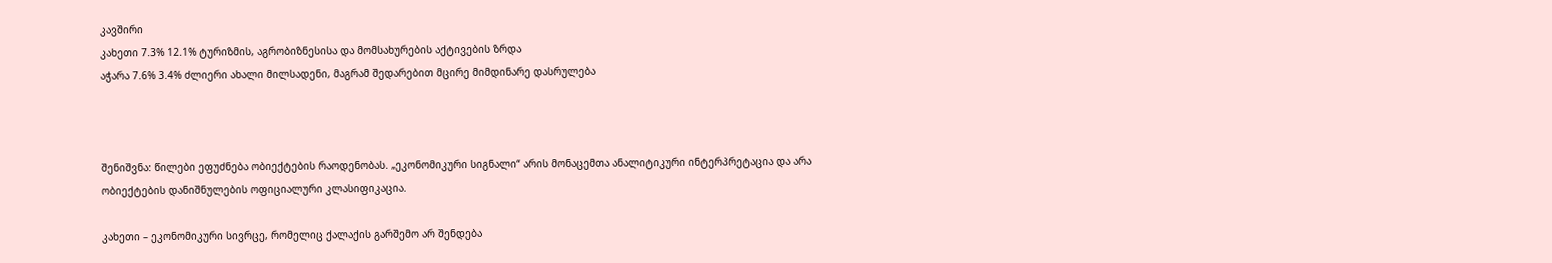კავშირი
კახეთი 7.3% 12.1% ტურიზმის, აგრობიზნესისა და მომსახურების აქტივების ზრდა
აჭარა 7.6% 3.4% ძლიერი ახალი მილსადენი, მაგრამ შედარებით მცირე მიმდინარე დასრულება



შენიშვნა: წილები ეფუძნება ობიექტების რაოდენობას. „ეკონომიკური სიგნალი“ არის მონაცემთა ანალიტიკური ინტერპრეტაცია და არა ობიექტების დანიშნულების ოფიციალური კლასიფიკაცია.

კახეთი – ეკონომიკური სივრცე, რომელიც ქალაქის გარშემო არ შენდება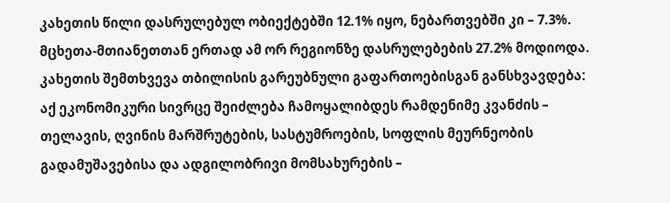კახეთის წილი დასრულებულ ობიექტებში 12.1% იყო, ნებართვებში კი – 7.3%. მცხეთა-მთიანეთთან ერთად ამ ორ რეგიონზე დასრულებების 27.2% მოდიოდა. კახეთის შემთხვევა თბილისის გარეუბნული გაფართოებისგან განსხვავდება: აქ ეკონომიკური სივრცე შეიძლება ჩამოყალიბდეს რამდენიმე კვანძის – თელავის, ღვინის მარშრუტების, სასტუმროების, სოფლის მეურნეობის გადამუშავებისა და ადგილობრივი მომსახურების –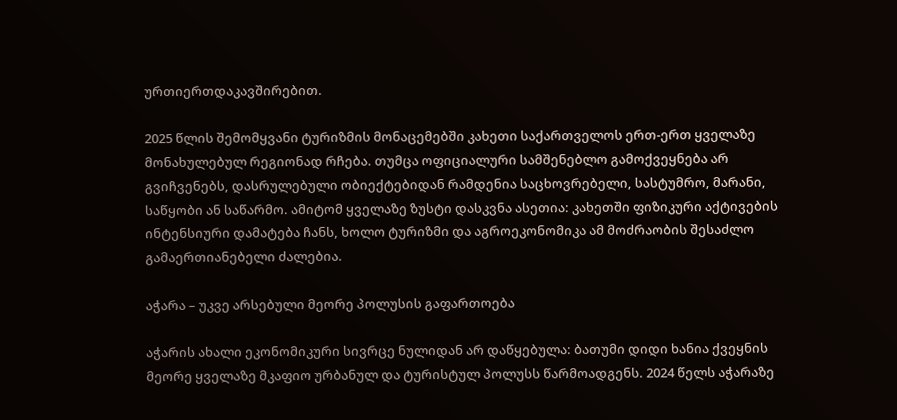ურთიერთდაკავშირებით.

2025 წლის შემომყვანი ტურიზმის მონაცემებში კახეთი საქართველოს ერთ-ერთ ყველაზე მონახულებულ რეგიონად რჩება. თუმცა ოფიციალური სამშენებლო გამოქვეყნება არ გვიჩვენებს, დასრულებული ობიექტებიდან რამდენია საცხოვრებელი, სასტუმრო, მარანი, საწყობი ან საწარმო. ამიტომ ყველაზე ზუსტი დასკვნა ასეთია: კახეთში ფიზიკური აქტივების ინტენსიური დამატება ჩანს, ხოლო ტურიზმი და აგროეკონომიკა ამ მოძრაობის შესაძლო გამაერთიანებელი ძალებია.

აჭარა – უკვე არსებული მეორე პოლუსის გაფართოება

აჭარის ახალი ეკონომიკური სივრცე ნულიდან არ დაწყებულა: ბათუმი დიდი ხანია ქვეყნის მეორე ყველაზე მკაფიო ურბანულ და ტურისტულ პოლუსს წარმოადგენს. 2024 წელს აჭარაზე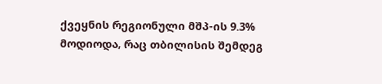ქვეყნის რეგიონული მშპ-ის 9.3% მოდიოდა, რაც თბილისის შემდეგ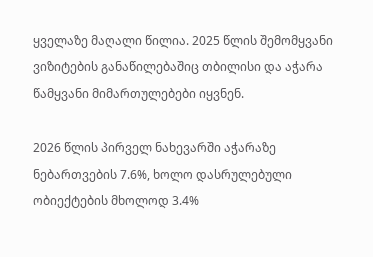ყველაზე მაღალი წილია. 2025 წლის შემომყვანი ვიზიტების განაწილებაშიც თბილისი და აჭარა წამყვანი მიმართულებები იყვნენ.

2026 წლის პირველ ნახევარში აჭარაზე ნებართვების 7.6%, ხოლო დასრულებული ობიექტების მხოლოდ 3.4%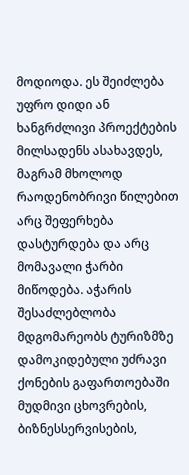მოდიოდა. ეს შეიძლება უფრო დიდი ან ხანგრძლივი პროექტების მილსადენს ასახავდეს, მაგრამ მხოლოდ რაოდენობრივი წილებით არც შეფერხება დასტურდება და არც მომავალი ჭარბი მიწოდება. აჭარის შესაძლებლობა მდგომარეობს ტურიზმზე დამოკიდებული უძრავი ქონების გაფართოებაში მუდმივი ცხოვრების, ბიზნესსერვისების,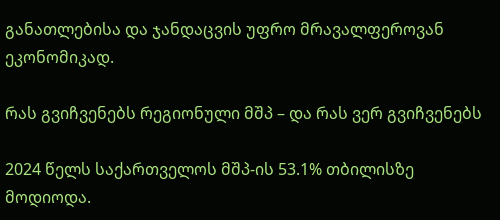განათლებისა და ჯანდაცვის უფრო მრავალფეროვან ეკონომიკად.

რას გვიჩვენებს რეგიონული მშპ – და რას ვერ გვიჩვენებს

2024 წელს საქართველოს მშპ-ის 53.1% თბილისზე მოდიოდა.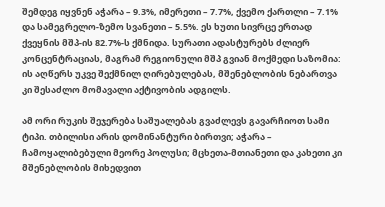შემდეგ იყვნენ აჭარა – 9.3%, იმერეთი – 7.7%, ქვემო ქართლი – 7.1% და სამეგრელო-ზემო სვანეთი – 5.5%. ეს ხუთი სივრცე ერთად ქვეყნის მშპ-ის 82.7%-ს ქმნიდა. სურათი ადასტურებს ძლიერ კონცენტრაციას, მაგრამ რეგიონული მშპ გვიან მოქმედი საზომია: ის აღწერს უკვე შექმნილ ღირებულებას, მშენებლობის ნებართვა კი შესაძლო მომავალი აქტივობის ადგილს.

ამ ორი რუკის შეჯერება საშუალებას გვაძლევს გავარჩიოთ სამი ტიპი. თბილისი არის დომინანტური ბირთვი; აჭარა – ჩამოყალიბებული მეორე პოლუსი; მცხეთა-მთიანეთი და კახეთი კი მშენებლობის მიხედვით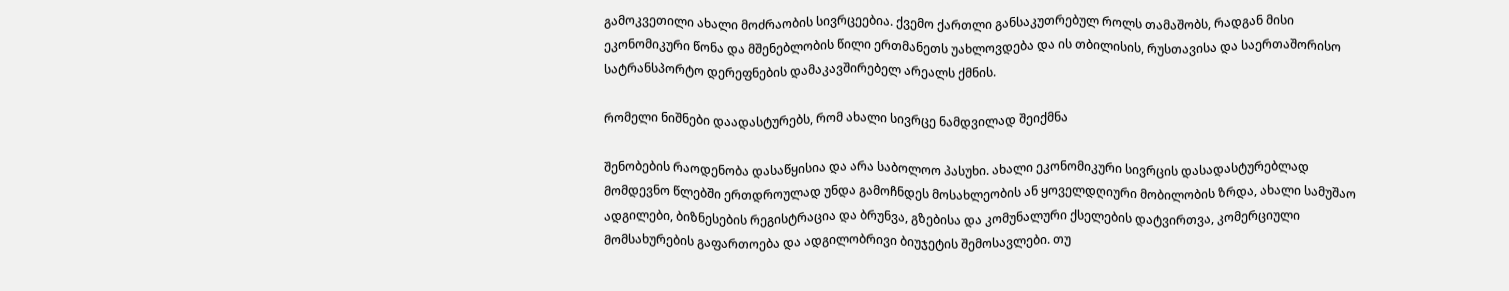გამოკვეთილი ახალი მოძრაობის სივრცეებია. ქვემო ქართლი განსაკუთრებულ როლს თამაშობს, რადგან მისი ეკონომიკური წონა და მშენებლობის წილი ერთმანეთს უახლოვდება და ის თბილისის, რუსთავისა და საერთაშორისო სატრანსპორტო დერეფნების დამაკავშირებელ არეალს ქმნის.

რომელი ნიშნები დაადასტურებს, რომ ახალი სივრცე ნამდვილად შეიქმნა

შენობების რაოდენობა დასაწყისია და არა საბოლოო პასუხი. ახალი ეკონომიკური სივრცის დასადასტურებლად მომდევნო წლებში ერთდროულად უნდა გამოჩნდეს მოსახლეობის ან ყოველდღიური მობილობის ზრდა, ახალი სამუშაო ადგილები, ბიზნესების რეგისტრაცია და ბრუნვა, გზებისა და კომუნალური ქსელების დატვირთვა, კომერციული მომსახურების გაფართოება და ადგილობრივი ბიუჯეტის შემოსავლები. თუ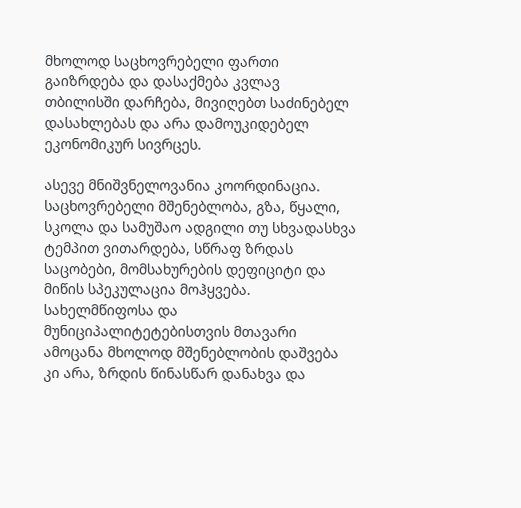მხოლოდ საცხოვრებელი ფართი გაიზრდება და დასაქმება კვლავ თბილისში დარჩება, მივიღებთ საძინებელ დასახლებას და არა დამოუკიდებელ ეკონომიკურ სივრცეს.

ასევე მნიშვნელოვანია კოორდინაცია. საცხოვრებელი მშენებლობა, გზა, წყალი, სკოლა და სამუშაო ადგილი თუ სხვადასხვა ტემპით ვითარდება, სწრაფ ზრდას საცობები, მომსახურების დეფიციტი და მიწის სპეკულაცია მოჰყვება. სახელმწიფოსა და მუნიციპალიტეტებისთვის მთავარი ამოცანა მხოლოდ მშენებლობის დაშვება კი არა, ზრდის წინასწარ დანახვა და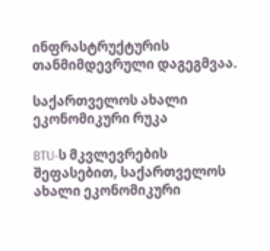ინფრასტრუქტურის თანმიმდევრული დაგეგმვაა.

საქართველოს ახალი ეკონომიკური რუკა

BTU-ს მკვლევრების შეფასებით, საქართველოს ახალი ეკონომიკური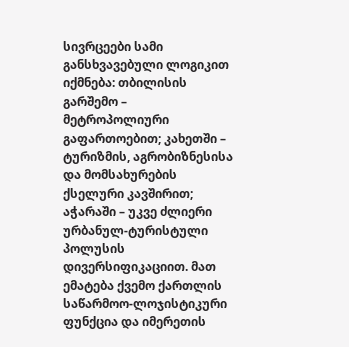სივრცეები სამი განსხვავებული ლოგიკით იქმნება: თბილისის გარშემო – მეტროპოლიური გაფართოებით; კახეთში – ტურიზმის, აგრობიზნესისა და მომსახურების ქსელური კავშირით; აჭარაში – უკვე ძლიერი ურბანულ-ტურისტული პოლუსის დივერსიფიკაციით. მათ ემატება ქვემო ქართლის საწარმოო-ლოჯისტიკური ფუნქცია და იმერეთის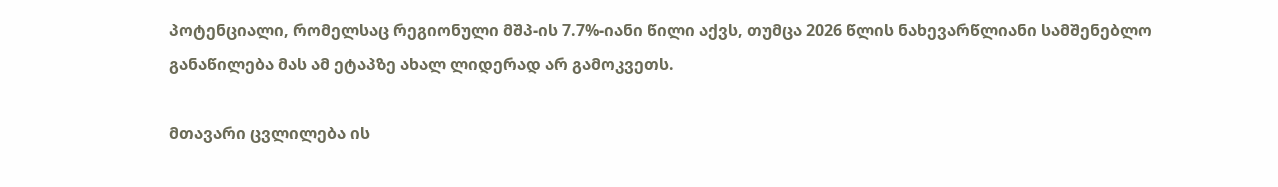პოტენციალი, რომელსაც რეგიონული მშპ-ის 7.7%-იანი წილი აქვს, თუმცა 2026 წლის ნახევარწლიანი სამშენებლო განაწილება მას ამ ეტაპზე ახალ ლიდერად არ გამოკვეთს.

მთავარი ცვლილება ის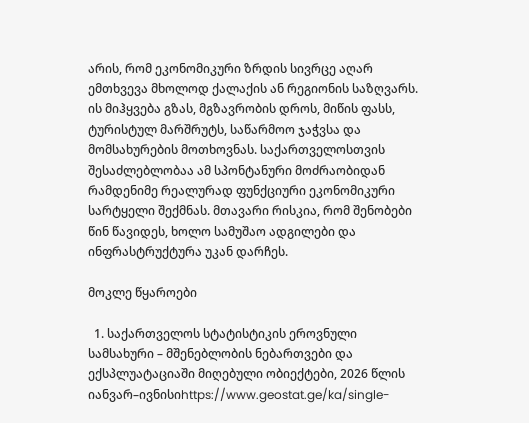არის, რომ ეკონომიკური ზრდის სივრცე აღარ ემთხვევა მხოლოდ ქალაქის ან რეგიონის საზღვარს. ის მიჰყვება გზას, მგზავრობის დროს, მიწის ფასს, ტურისტულ მარშრუტს, საწარმოო ჯაჭვსა და მომსახურების მოთხოვნას. საქართველოსთვის შესაძლებლობაა ამ სპონტანური მოძრაობიდან რამდენიმე რეალურად ფუნქციური ეკონომიკური სარტყელი შექმნას. მთავარი რისკია, რომ შენობები წინ წავიდეს, ხოლო სამუშაო ადგილები და ინფრასტრუქტურა უკან დარჩეს.

მოკლე წყაროები

  1. საქართველოს სტატისტიკის ეროვნული სამსახური – მშენებლობის ნებართვები და ექსპლუატაციაში მიღებული ობიექტები, 2026 წლის იანვარ–ივნისიhttps://www.geostat.ge/ka/single-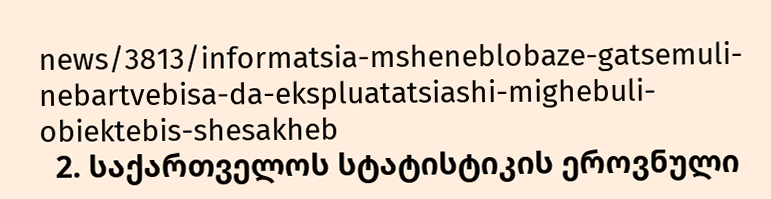news/3813/informatsia-msheneblobaze-gatsemuli-nebartvebisa-da-ekspluatatsiashi-mighebuli-obiektebis-shesakheb
  2. საქართველოს სტატისტიკის ეროვნული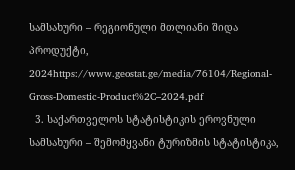სამსახური – რეგიონული მთლიანი შიდა პროდუქტი, 2024https://www.geostat.ge/media/76104/Regional-Gross-Domestic-Product%2C–2024.pdf
  3. საქართველოს სტატისტიკის ეროვნული სამსახური – შემომყვანი ტურიზმის სტატისტიკა,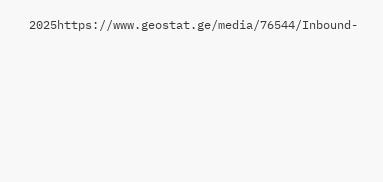2025https://www.geostat.ge/media/76544/Inbound-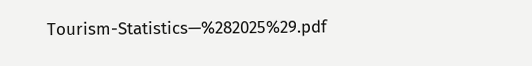Tourism-Statistics—%282025%29.pdf